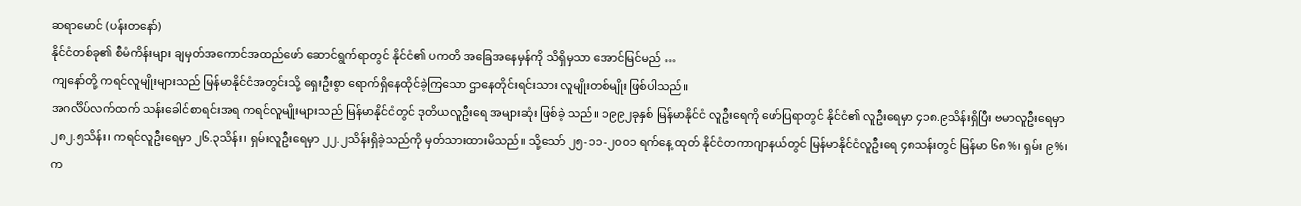ဆရာမောင် (ပန်းတနော်)
နိုင်ငံတစ်ခု၏ စီမံကိန်းများ ချမှတ်အကောင်အထည်ဖော် ဆောင်ရွက်ရာတွင် နိုင်ငံ၏ ပကတိ အခြေအနေမှန်ကို သိရှိမှသာ အောင်မြင်မည် …
ကျနော်တို့ ကရင်လူမျိုးများသည် မြန်မာနိုင်ငံအတွင်းသို့ ရှေးဦးစွာ ရောက်ရှိနေထိုင်ခဲ့ကြသော ဌာနေတိုင်းရင်းသား လူမျိုးတစ်မျိုး ဖြစ်ပါသည်။
အဂင်္လိပ်လက်ထက် သန်းခေါင်စာရင်းအရ ကရင်လူမျိုးများသည် မြန်မာနိုင်ငံတွင် ဒုတိယလူဦးရေ အများဆုံး ဖြစ်ခဲ့ သည်။ ၁၉၉၂ခုနှစ် မြန်မာနိုင်ငံ လူဦးရေကို ဖော်ပြရာတွင် နိုင်ငံ၏ လူဦးရေမှာ ၄၁၈.၉သိန်းရှိပြီး ဗမာလူဦးရေမှာ ၂၈၂.၅သိန်း၊ ကရင်လူဦးရေမှာ ၂၆.၃သိန်း၊ ရှမ်းလူဦးရေမှာ ၂၂.၂သိန်းရှိခဲ့သည်ကို မှတ်သားထားမိသည်။ သို့သော် ၂၅-၁၁-၂၀၀၁ ရက်နေ့ ထုတ် နိုင်ငံတကာဂျာနယ်တွင် မြန်မာနိုင်ငံလူဦးရေ ၄၈သန်းတွင် မြန်မာ ၆၈%၊ ရှမ်း ၉%၊ က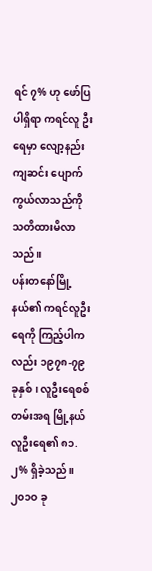ရင် ၇% ဟု ဖော်ပြပါရှိရာ ကရင်လူ ဦးရေမှာ လျော့နည်း ကျဆင်း ပျောက်ကွယ်လာသည်ကို သတိထားမိလာသည်။
ပန်းတနော်မြို့နယ်၏ ကရင်လူဦးရေကို ကြည့်ပါကလည်း ၁၉၇၈-၇၉ ခုနှစ်၊ လူဦးရေစစ်တမ်းအရ မြို့နယ်လူဦးရေ၏ ၈၁.၂% ရှိခဲ့သည်။ ၂၀၁ဝ ခု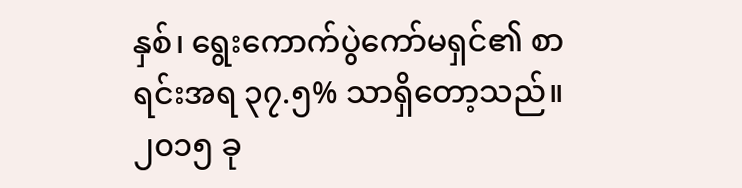နှစ်၊ ရွေးကောက်ပွဲကော်မရှင်၏ စာရင်းအရ ၃၇.၅% သာရှိတော့သည်။ ၂၀၁၅ ခု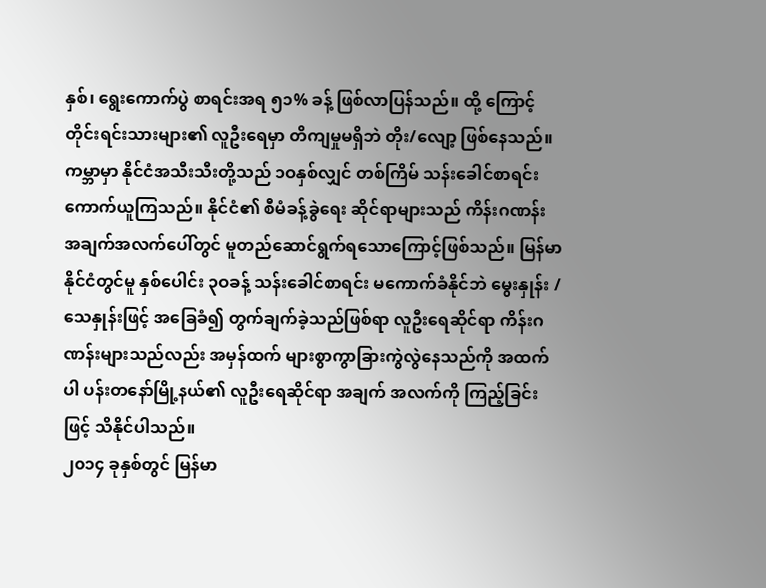နှစ်၊ ရွေးကောက်ပွဲ စာရင်းအရ ၅၁% ခန့် ဖြစ်လာပြန်သည်။ ထို့ ကြောင့် တိုင်းရင်းသားများ၏ လူဦးရေမှာ တိကျမှုမရှိဘဲ တိုး/လျော့ ဖြစ်နေသည်။
ကမ္ဘာမှာ နိုင်ငံအသီးသီးတို့သည် ၁ဝနှစ်လျှင် တစ်ကြိမ် သန်းခေါင်စာရင်း ကောက်ယူကြသည်။ နိုင်ငံ၏ စီမံခန့်ခွဲရေး ဆိုင်ရာများသည် ကိန်းဂဏန်း အချက်အလက်ပေါ်တွင် မူတည်ဆောင်ရွက်ရသောကြောင့်ဖြစ်သည်။ မြန်မာနိုင်ငံတွင်မူ နှစ်ပေါင်း ၃ဝခန့် သန်းခေါင်စာရင်း မကောက်ခံနိုင်ဘဲ မွေးနှုန်း /သေနှုန်းဖြင့် အခြေခံ၍ တွက်ချက်ခဲ့သည်ဖြစ်ရာ လူဦးရေဆိုင်ရာ ကိန်းဂ ဏန်းများသည်လည်း အမှန်ထက် များစွာကွာခြားကွဲလွဲနေသည်ကို အထက်ပါ ပန်းတနော်မြို့နယ်၏ လူဦးရေဆိုင်ရာ အချက် အလက်ကို ကြည့်ခြင်းဖြင့် သိနိုင်ပါသည်။
၂၀၁၄ ခုနှစ်တွင် မြန်မာ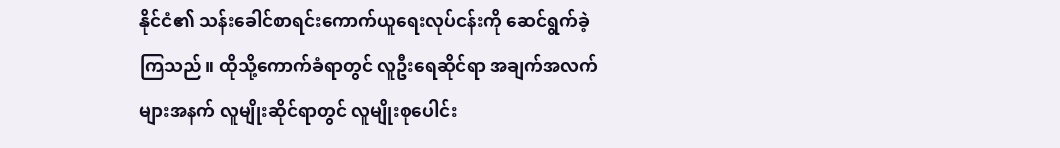နိုင်ငံ၏ သန်းခေါင်စာရင်းကောက်ယူရေးလုပ်ငန်းကို ဆေင်ရွက်ခဲ့ကြသည်။ ထိုသို့ကောက်ခံရာတွင် လူဦးရေဆိုင်ရာ အချက်အလက်များအနက် လူမျိုးဆိုင်ရာတွင် လူမျိုးစုပေါင်း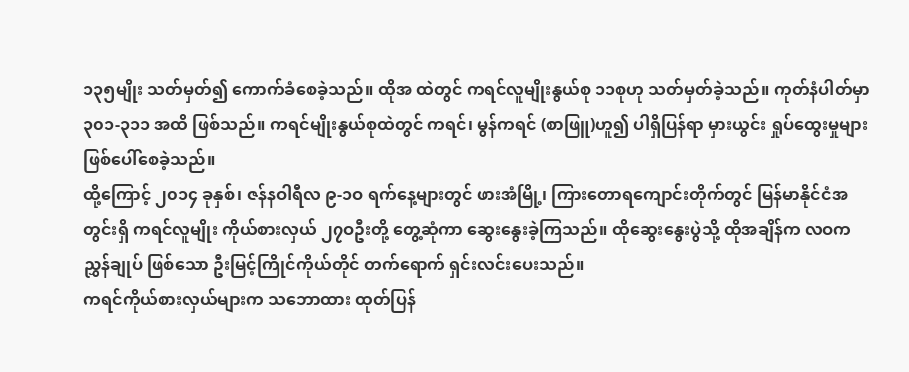၁၃၅မျိုး သတ်မှတ်၍ ကောက်ခံစေခဲ့သည်။ ထိုအ ထဲတွင် ကရင်လူမျိုးနွယ်စု ၁၁စုဟု သတ်မှတ်ခဲ့သည်။ ကုတ်နံပါတ်မှာ ၃၀၁-၃၁၁ အထိ ဖြစ်သည်။ ကရင်မျိုးနွယ်စုထဲတွင် ကရင်၊ မွန်ကရင် (စာဖြူ)ဟူ၍ ပါရှိပြန်ရာ မှားယွင်း ရှုပ်ထွေးမှုများ ဖြစ်ပေါ်စေခဲ့သည်။
ထို့ကြောင့် ၂၀၁၄ ခုနှစ်၊ ဇန်နဝါရီလ ၉-၁ဝ ရက်နေ့များတွင် ဖားအံမြို့၊ ကြားတောရကျောင်းတိုက်တွင် မြန်မာနိုင်ငံအ တွင်းရှိ ကရင်လူမျိုး ကိုယ်စားလှယ် ၂၇ဝဦးတို့ တွေ့ဆုံကာ ဆွေးနွေးခဲ့ကြသည်။ ထိုဆွေးနွေးပွဲသို့ ထိုအချိန်က လဝကညွှန်ချုပ် ဖြစ်သော ဦးမြင့်ကြိုင်ကိုယ်တိုင် တက်ရောက် ရှင်းလင်းပေးသည်။
ကရင်ကိုယ်စားလှယ်များက သဘောထား ထုတ်ပြန်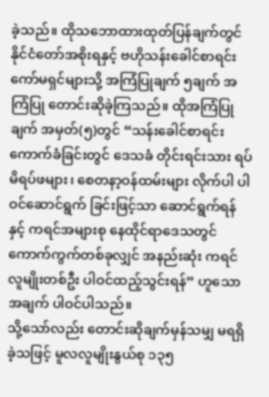ခဲ့သည်။ ထိုသဘောထားထုတ်ပြန်ချက်တွင် နိုင်ငံတော်အစိုးရနှင့် ဗဟိုသန်းခေါင်စာရင်း ကော်မရှင်များသို့ အကြံပြုချက် ၅ချက် အကြံပြု တောင်းဆိုခဲ့ကြသည်။ ထိုအကြံပြုချက် အမှတ်(၅)တွင် “သန်းခေါင်စာရင်း ကောက်ခံခြင်းတွင် ဒေသခံ တိုင်းရင်းသား ရပ်မိရပ်ဖများ၊ စေတနာ့ဝန်ထမ်းများ လိုက်ပါ ပါဝင်ဆောင်ရွက် ခြင်းဖြင့်သာ ဆောင်ရွက်ရန်နှင့် ကရင်အများစု နေထိုင်ရာဒေသတွင် ကောက်ကွက်တစ်ခုလျှင် အနည်းဆုံး ကရင်လူမျိုးတစ်ဦး ပါဝင်ထည့်သွင်းရန်” ဟူသောအချက် ပါဝင်ပါသည်။
သို့သော်လည်း တောင်းဆိုချက်မှန်သမျှ မရရှိခဲ့သဖြင့် မူလလူမျိုးနွယ်စု ၁၃၅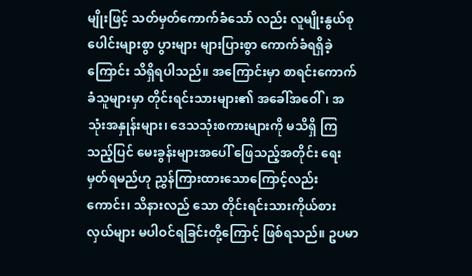မျိုးဖြင့် သတ်မှတ်ကောက်ခံသော် လည်း လူမျိုးနွယ်စုပေါင်းများစွာ ပွားများ များပြားစွာ ကောက်ခံရရှိခဲ့ကြောင်း သိရှိရပါသည်။ အကြောင်းမှာ စာရင်းကောက်ခံသူများမှာ တိုင်းရင်းသားများ၏ အခေါ်အဝေါ်၊ အသုံးအနှုန်းများ၊ ဒေသသုံးစကားများကို မသိရှိ ကြသည့်ပြင် မေးခွန်းများအပေါ် ဖြေသည့်အတိုင်း ရေးမှတ်ရမည်ဟု ညွှန်ကြားထားသောကြောင့်လည်းကောင်း၊ သိနားလည် သော တိုင်းရင်းသားကိုယ်စားလှယ်များ မပါဝင်ရခြင်းတို့ကြောင့် ဖြစ်ရသည်။ ဥပမာ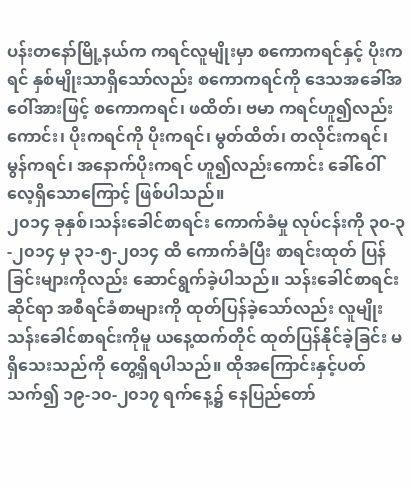ပန်းတနော်မြို့နယ်က ကရင်လူမျိုးမှာ စကောကရင်နှင့် ပိုးကရင် နှစ်မျိုးသာရှိသော်လည်း စကောကရင်ကို ဒေသအခေါ်အဝေါ်အားဖြင့် စကောကရင်၊ ဖထိတ်၊ ဗမာ ကရင်ဟူ၍လည်းကောင်း၊ ပိုးကရင်ကို ပိုးကရင်၊ မွတ်ထိတ်၊ တလိုင်းကရင်၊ မွန်ကရင်၊ အနောက်ပိုးကရင် ဟူ၍လည်းကောင်း ခေါ်ဝေါ်လေ့ရှိသောကြောင့် ဖြစ်ပါသည်။
၂၀၁၄ ခုနှစ်၊သန်းခေါင်စာရင်း ကောက်ခံမှု လုပ်ငန်းကို ၃၀-၃-၂၀၁၄ မှ ၃၁-၅-၂၀၁၄ ထိ ကောက်ခံပြီး စာရင်းထုတ် ပြန်ခြင်းများကိုလည်း ဆောင်ရွက်ခဲ့ပါသည်။ သန်းခေါင်စာရင်းဆိုင်ရာ အစီရင်ခံစာများကို ထုတ်ပြန်ခဲ့သော်လည်း လူမျိုး သန်းခေါင်စာရင်းကိုမူ ယနေ့ထက်တိုင် ထုတ်ပြန်နိုင်ခဲ့ခြင်း မရှိသေးသည်ကို တွေ့ရှိရပါသည်။ ထိုအကြောင်းနှင့်ပတ်သက်၍ ၁၉-၁၀-၂၀၁၇ ရက်နေ့၌ နေပြည်တော်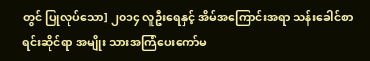တွင် ပြုလုပ်သော] ၂၀၁၄ လူဦးရေနှင့် အိမ်အကြောင်းအရာ သန်းခေါင်စာရင်းဆိုင်ရာ အမျိုး သားအကြံပေးကော်မ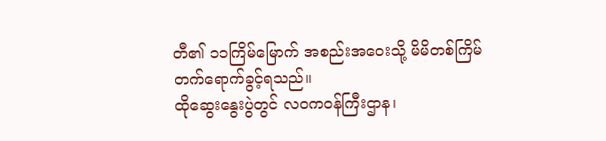တီ၏ ၁၁ကြိမ်မြောက် အစည်းအဝေးသို့ မိမိတစ်ကြိမ် တက်ရောက်ခွင့်ရသည်။
ထိုဆွေးနွေးပွဲတွင် လဝကဝန်ကြီးဌာန၊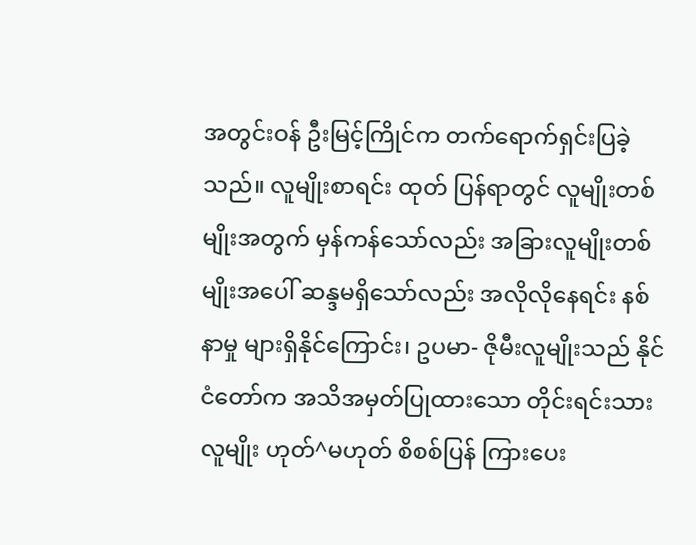အတွင်းဝန် ဦးမြင့်ကြိုင်က တက်ရောက်ရှင်းပြခဲ့သည်။ လူမျိုးစာရင်း ထုတ် ပြန်ရာတွင် လူမျိုးတစ်မျိုးအတွက် မှန်ကန်သော်လည်း အခြားလူမျိုးတစ်မျိုးအပေါ် ဆန္ဒမရှိသော်လည်း အလိုလိုနေရင်း နစ်နာမှု များရှိနိုင်ကြောင်း၊ ဥပမာ- ဇိုမီးလူမျိုးသည် နိုင်ငံတော်က အသိအမှတ်ပြုထားသော တိုင်းရင်းသားလူမျိုး ဟုတ်^မဟုတ် စိစစ်ပြန် ကြားပေး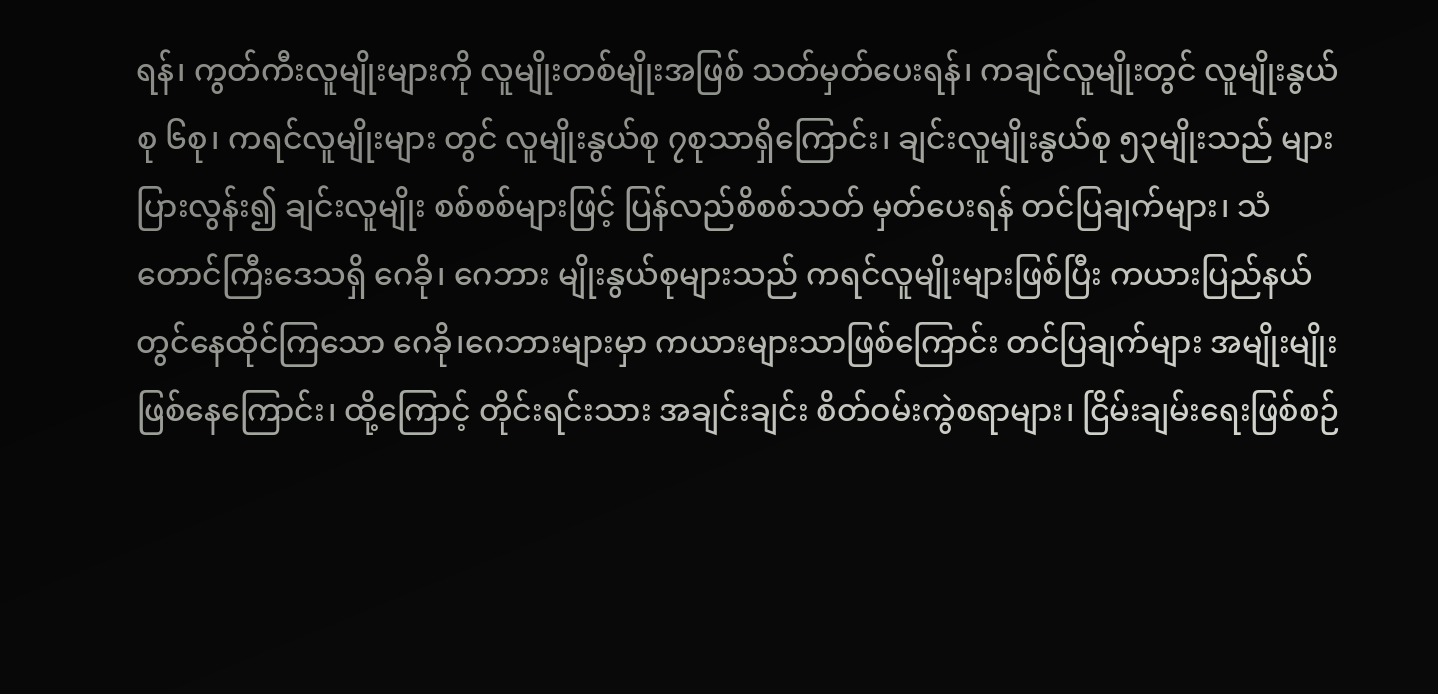ရန်၊ ကွတ်ကီးလူမျိုးများကို လူမျိုးတစ်မျိုးအဖြစ် သတ်မှတ်ပေးရန်၊ ကချင်လူမျိုးတွင် လူမျိုးနွယ်စု ၆စု၊ ကရင်လူမျိုးများ တွင် လူမျိုးနွယ်စု ၇စုသာရှိကြောင်း၊ ချင်းလူမျိုးနွယ်စု ၅၃မျိုးသည် များပြားလွန်း၍ ချင်းလူမျိုး စစ်စစ်များဖြင့် ပြန်လည်စိစစ်သတ် မှတ်ပေးရန် တင်ပြချက်များ၊ သံတောင်ကြီးဒေသရှိ ဂေခို၊ ဂေဘား မျိုးနွယ်စုများသည် ကရင်လူမျိုးများဖြစ်ပြီး ကယားပြည်နယ် တွင်နေထိုင်ကြသော ဂေခို၊ဂေဘားများမှာ ကယားများသာဖြစ်ကြောင်း တင်ပြချက်များ အမျိုးမျိုးဖြစ်နေကြောင်း၊ ထို့ကြောင့် တိုင်းရင်းသား အချင်းချင်း စိတ်ဝမ်းကွဲစရာများ၊ ငြိမ်းချမ်းရေးဖြစ်စဉ်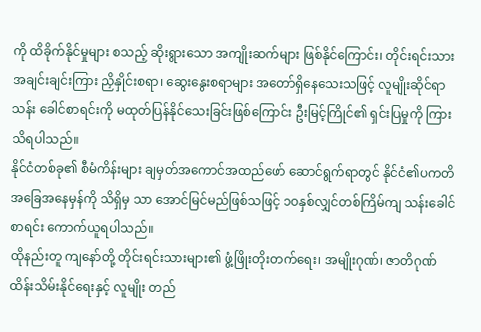ကို ထိခိုက်နိုင်မှုများ စသည့် ဆိုးရွားသော အကျိုးဆက်များ ဖြစ်နိုင်ကြောင်း၊ တိုင်းရင်းသား အချင်းချင်းကြား ညှိနှိုင်းစရာ၊ ဆွေးနွေးစရာများ အတော်ရှိနေသေးသဖြင့် လူမျိုးဆိုင်ရာ သန်း ခေါင်စာရင်းကို မထုတ်ပြန်နိုင်သေးခြင်းဖြစ်ကြောင်း ဦးမြင့်ကြိုင်၏ ရှင်းပြမှုကို ကြားသိရပါသည်။
နိုင်ငံတစ်ခု၏ စီမံကိန်းများ ချမှတ်အကောင်အထည်ဖော် ဆောင်ရွက်ရာတွင် နိုင်ငံ၏ပကတိ အခြေအနေမှန်ကို သိရှိမှ သာ အောင်မြင်မည်ဖြစ်သဖြင့် ၁ဝနှစ်လျှင်တစ်ကြိမ်ကျ သန်းခေါင်စာရင်း ကောက်ယူရပါသည်။
ထိုနည်းတူ ကျနော်တို့ တိုင်းရင်းသားများ၏ ဖွံ့ဖြိုးတိုးတက်ရေး၊ အမျိုးဂုဏ်၊ ဇာတိဂုဏ် ထိန်းသိမ်းနိုင်ရေးနှင့် လူမျိုး တည်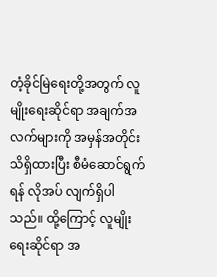တံ့ခိုင်မြဲရေးတို့အတွက် လူမျိုးရေးဆိုင်ရာ အချက်အလက်များကို အမှန်အတိုင်း သိရှိထားပြီး စီမံဆောင်ရွက်ရန် လိုအပ် လျက်ရှိပါသည်။ ထို့ကြောင့် လူမျိုးရေးဆိုင်ရာ အ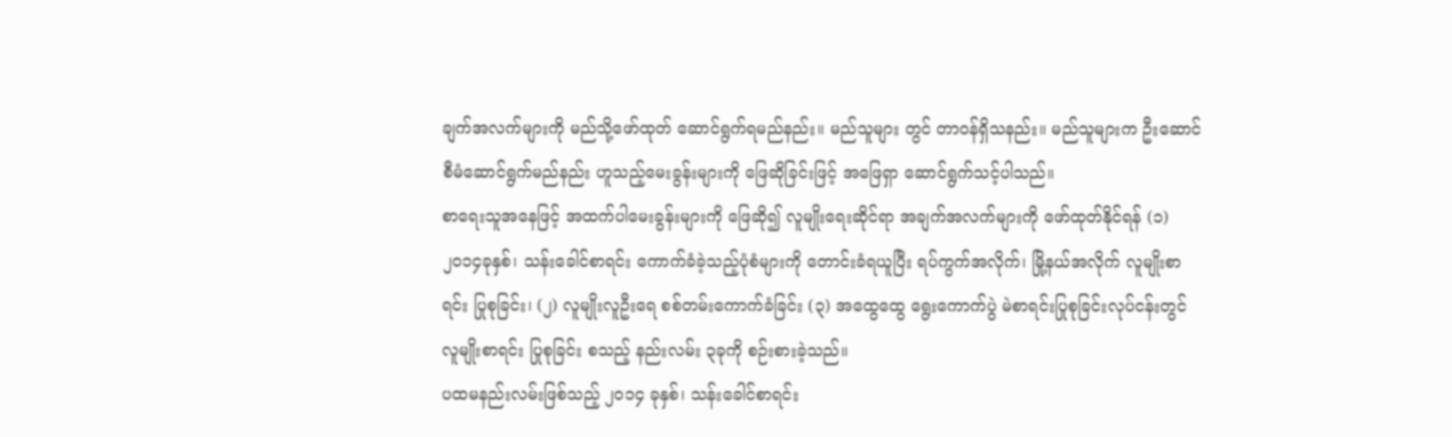ချက်အလက်များကို မည်သို့ဖော်ထုတ် ဆောင်ရွက်ရမည်နည်း။ မည်သူများ တွင် တာဝန်ရှိသနည်း။ မည်သူများက ဦးဆောင် စီမံဆောင်ရွက်မည်နည်း ဟူသည့်မေးခွန်းများကို ဖြေဆိုခြင်းဖြင့် အဖြေရှာ ဆောင်ရွက်သင့်ပါသည်။
စာရေးသူအနေဖြင့် အထက်ပါမေးခွန်းများကို ဖြေဆို၍ လူမျိုးရေးဆိုင်ရာ အချက်အလက်များကို ဖော်ထုတ်နိုင်ရန် (၁) ၂၀၁၄ခုနှစ်၊ သန်းခေါင်စာရင်း ကောက်ခံခဲ့သည့်ပုံစံများကို တောင်းခံရယူပြီး ရပ်ကွက်အလိုက်၊ မြို့နယ်အလိုက် လူမျိုးစာရင်း ပြုစုခြင်း၊ (၂) လူမျိုးလူဦးရေ စစ်တမ်းကောက်ခံခြင်း (၃) အထွေထွေ ရွေးကောက်ပွဲ မဲစာရင်းပြုစုခြင်းလုပ်ငန်းတွင် လူမျိုးစာရင်း ပြုစုခြင်း စသည့် နည်းလမ်း ၃ခုကို စဉ်းစားခဲ့သည်။
ပထမနည်းလမ်းဖြစ်သည့် ၂၀၁၄ ခုနှစ်၊ သန်းခေါင်စာရင်း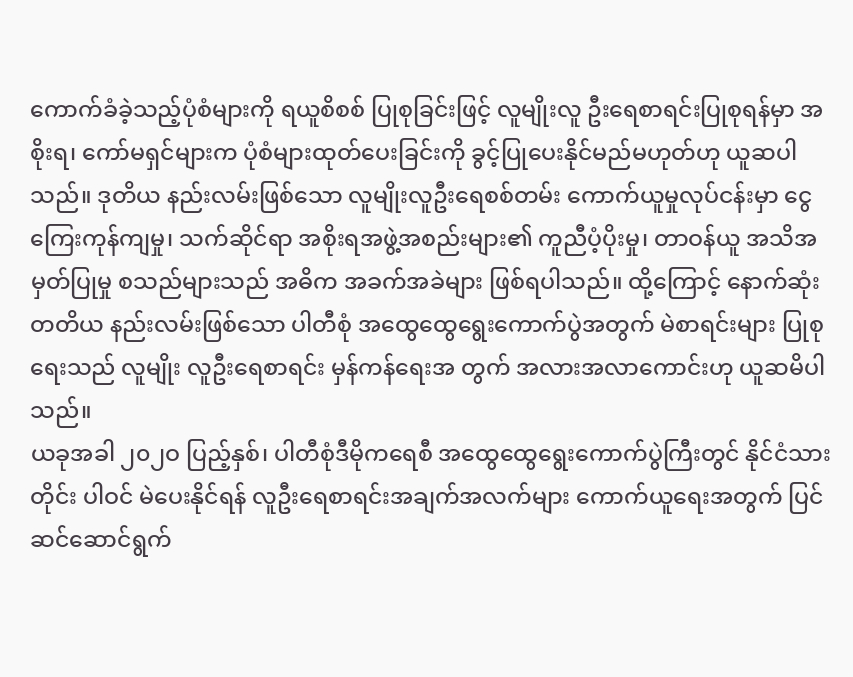ကောက်ခံခဲ့သည့်ပုံစံများကို ရယူစိစစ် ပြုစုခြင်းဖြင့် လူမျိုးလူ ဦးရေစာရင်းပြုစုရန်မှာ အစိုးရ၊ ကော်မရှင်များက ပုံစံများထုတ်ပေးခြင်းကို ခွင့်ပြုပေးနိုင်မည်မဟုတ်ဟု ယူဆပါသည်။ ဒုတိယ နည်းလမ်းဖြစ်သော လူမျိုးလူဦးရေစစ်တမ်း ကောက်ယူမှုလုပ်ငန်းမှာ ငွေကြေးကုန်ကျမှု၊ သက်ဆိုင်ရာ အစိုးရအဖွဲ့အစည်းများ၏ ကူညီပံ့ပိုးမှု၊ တာဝန်ယူ အသိအမှတ်ပြုမှု စသည်များသည် အဓိက အခက်အခဲများ ဖြစ်ရပါသည်။ ထို့ကြောင့် နောက်ဆုံးတတိယ နည်းလမ်းဖြစ်သော ပါတီစုံ အထွေထွေရွေးကောက်ပွဲအတွက် မဲစာရင်းများ ပြုစုရေးသည် လူမျိုး လူဦးရေစာရင်း မှန်ကန်ရေးအ တွက် အလားအလာကောင်းဟု ယူဆမိပါသည်။
ယခုအခါ ၂၀၂ဝ ပြည့်နှစ်၊ ပါတီစုံဒီမိုကရေစီ အထွေထွေရွေးကောက်ပွဲကြီးတွင် နိုင်ငံသားတိုင်း ပါဝင် မဲပေးနိုင်ရန် လူဦးရေစာရင်းအချက်အလက်များ ကောက်ယူရေးအတွက် ပြင်ဆင်ဆောင်ရွက်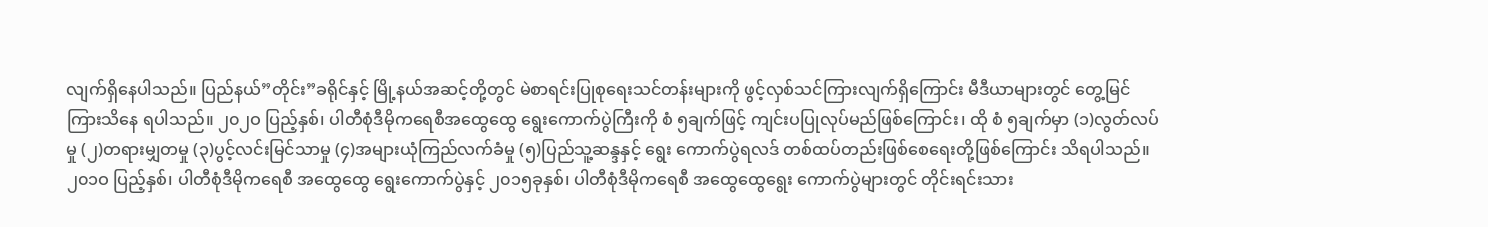လျက်ရှိနေပါသည်။ ပြည်နယ်”တိုင်း”ခရိုင်နှင့် မြို့နယ်အဆင့်တို့တွင် မဲစာရင်းပြုစုရေးသင်တန်းများကို ဖွင့်လှစ်သင်ကြားလျက်ရှိကြောင်း မီဒီယာများတွင် တွေ့မြင်ကြားသိနေ ရပါသည်။ ၂၀၂ဝ ပြည့်နှစ်၊ ပါတီစုံဒီမိုကရေစီအထွေထွေ ရွေးကောက်ပွဲကြီးကို စံ ၅ချက်ဖြင့် ကျင်းပပြုလုပ်မည်ဖြစ်ကြောင်း၊ ထို စံ ၅ချက်မှာ (၁)လွတ်လပ်မှု (၂)တရားမျှတမှု (၃)ပွင့်လင်းမြင်သာမှု (၄)အများယုံကြည်လက်ခံမှု (၅)ပြည်သူ့ဆန္ဒနှင့် ရွေး ကောက်ပွဲရလဒ် တစ်ထပ်တည်းဖြစ်စေရေးတို့ဖြစ်ကြောင်း သိရပါသည်။
၂၀၁ဝ ပြည့်နှစ်၊ ပါတီစုံဒီမိုကရေစီ အထွေထွေ ရွေးကောက်ပွဲနှင့် ၂၀၁၅ခုနှစ်၊ ပါတီစုံဒီမိုကရေစီ အထွေထွေရွေး ကောက်ပွဲများတွင် တိုင်းရင်းသား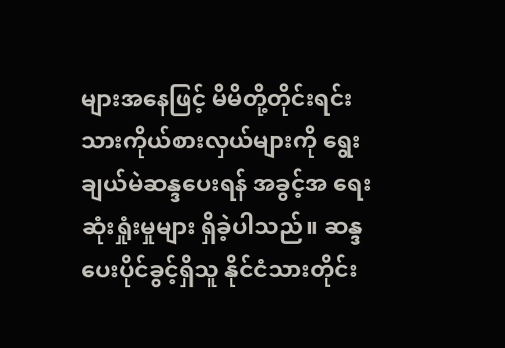များအနေဖြင့် မိမိတို့တိုင်းရင်းသားကိုယ်စားလှယ်များကို ရွေးချယ်မဲဆန္ဒပေးရန် အခွင့်အ ရေးဆုံးရှုံးမှုများ ရှိခဲ့ပါသည်။ ဆန္ဒပေးပိုင်ခွင့်ရှိသူ နိုင်ငံသားတိုင်း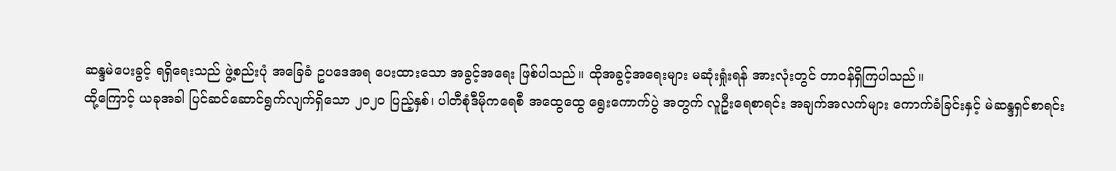ဆန္ဒမဲပေးခွင့် ရရှိရေးသည် ဖွဲ့စည်းပုံ အခြေခံ ဥပဒေအရ ပေးထားသော အခွင့်အရေး ဖြစ်ပါသည်။ ထိုအခွင့်အရေးများ မဆုံးရှုံးရန် အားလုံးတွင် တာဝန်ရှိကြပါသည်။
ထို့ကြောင့် ယခုအခါ ပြင်ဆင်ဆောင်ရွက်လျက်ရှိသော ၂၀၂ဝ ပြည့်နှစ်၊ ပါတီစုံဒီမိုကရေစီ အထွေထွေ ရွေးကောက်ပွဲ အတွက် လူဦးရေစာရင်း အချက်အလက်များ ကောက်ခံခြင်းနှင့် မဲဆန္ဒရှင်စာရင်း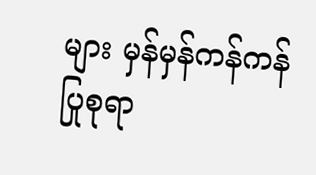များ မှန်မှန်ကန်ကန် ပြုစုရာ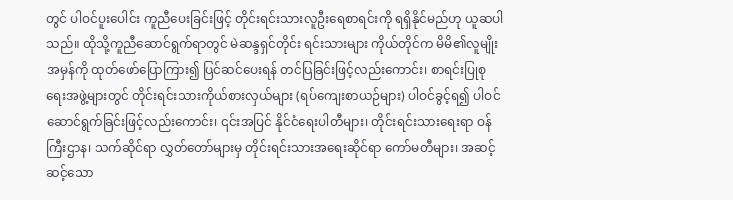တွင် ပါဝင်ပူးပေါင်း ကူညီပေးခြင်းဖြင့် တိုင်းရင်းသားလူဦးရေစာရင်းကို ရရှိနိုင်မည်ဟု ယူဆပါသည်။ ထိုသို့ကူညီဆောင်ရွက်ရာတွင် မဲဆန္ဒရှင်တိုင်း ရင်းသားများ ကိုယ်တိုင်က မိမိ၏လူမျိုးအမှန်ကို ထုတ်ဖော်ပြောကြား၍ ပြင်ဆင်ပေးရန် တင်ပြခြင်းဖြင့်လည်းကောင်း၊ စာရင်းပြုစု ရေးအဖွဲ့များတွင် တိုင်းရင်းသားကိုယ်စားလှယ်များ (ရပ်ကျေးစာယဉ်များ) ပါဝင်ခွင့်ရ၍ ပါဝင်ဆောင်ရွက်ခြင်းဖြင့်လည်းကောင်း၊ ၎င်းအပြင် နိုင်ငံရေးပါတီများ၊ တိုင်းရင်းသားရေးရာ ဝန်ကြီးဌာန၊ သက်ဆိုင်ရာ လွှတ်တော်များမှ တိုင်းရင်းသားအရေးဆိုင်ရာ ကော်မတီများ၊ အဆင့်ဆင့်သော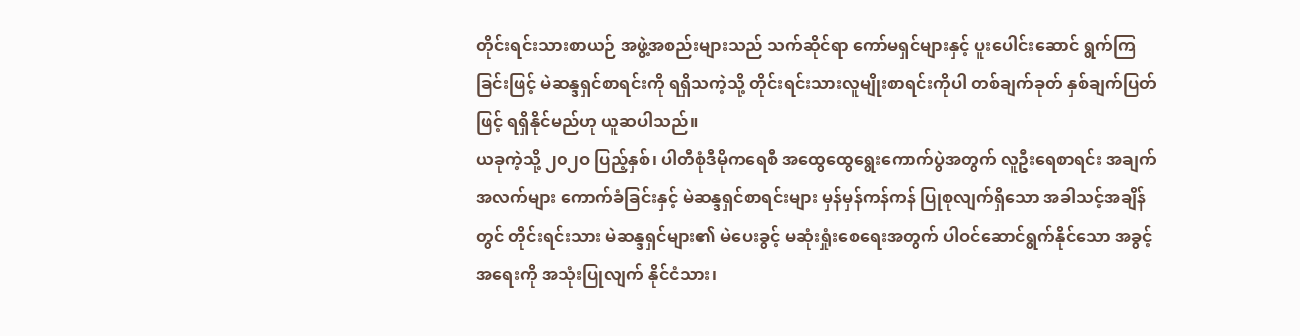တိုင်းရင်းသားစာယဉ် အဖွဲ့အစည်းများသည် သက်ဆိုင်ရာ ကော်မရှင်များနှင့် ပူးပေါင်းဆောင် ရွက်ကြခြင်းဖြင့် မဲဆန္ဒရှင်စာရင်းကို ရရှိသကဲ့သို့ တိုင်းရင်းသားလူမျိုးစာရင်းကိုပါ တစ်ချက်ခုတ် နှစ်ချက်ပြတ်ဖြင့် ရရှိနိုင်မည်ဟု ယူဆပါသည်။
ယခုကဲ့သို့ ၂၀၂ဝ ပြည့်နှစ်၊ ပါတီစုံဒီမိုကရေစီ အထွေထွေရွေးကောက်ပွဲအတွက် လူဦးရေစာရင်း အချက်အလက်များ ကောက်ခံခြင်းနှင့် မဲဆန္ဒရှင်စာရင်းများ မှန်မှန်ကန်ကန် ပြုစုလျက်ရှိသော အခါသင့်အချိန်တွင် တိုင်းရင်းသား မဲဆန္ဒရှင်များ၏ မဲပေးခွင့် မဆုံးရှုံးစေရေးအတွက် ပါဝင်ဆောင်ရွက်နိုင်သော အခွင့်အရေးကို အသုံးပြုလျက် နိုင်ငံသား၊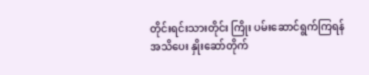တိုင်းရင်းသားတိုင်း ကြိုး ပမ်းဆောင်ရွက်ကြရန် အသိပေး နှိုးဆော်တိုက်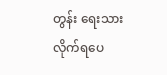တွန်း ရေးသားလိုက်ရပေ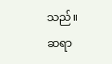သည်။
ဆရာ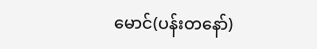မောင်(ပန်းတနော်)